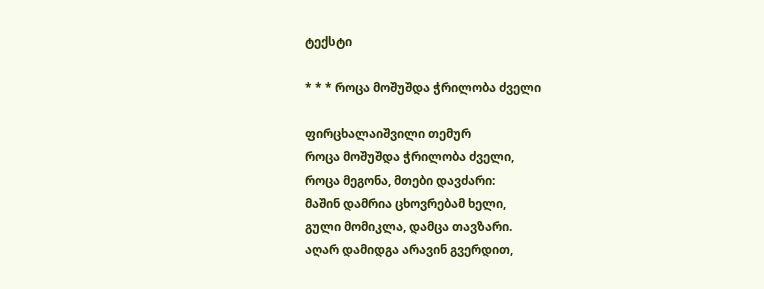ტექსტი

* * * როცა მოშუშდა ჭრილობა ძველი

ფირცხალაიშვილი თემურ
როცა მოშუშდა ჭრილობა ძველი,
როცა მეგონა, მთები დავძარი:
მაშინ დამრია ცხოვრებამ ხელი,
გული მომიკლა, დამცა თავზარი.
აღარ დამიდგა არავინ გვერდით,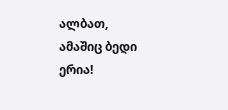ალბათ, ამაშიც ბედი ერია!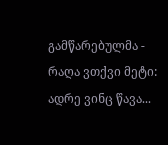გამწარებულმა - რაღა ვთქვი მეტი:
ადრე ვინც წავა...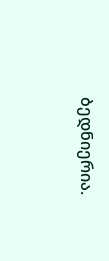ბედნიერია.